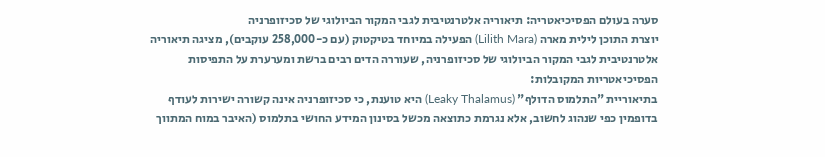סערה בעולם הפסיכיאטריה: תיאוריה אלטרנטיבית לגבי המקור הביולוגי של סכיזופרניה
יוצרת התוכן לילית מארה (Lilith Mara) הפעילה במיוחד בטיקטוק (עם כ-258,000 עוקבים), מציגה תיאוריה אלטרנטיבית לגבי המקור הביולוגי של סכיזופרניה, שעוררה הדים רבים ברשת ומערערת על התפיסות הפסיכיאטריות המקובלות:
בתיאוריית "התלמוס הדולף" (Leaky Thalamus) היא טוענת, כי סכיזופרניה אינה קשורה ישירות לעודף בדופמין כפי שנהוג לחשוב, אלא נגרמת כתוצאה מכשל בסינון המידע החושי בתלמוס (האיבר במוח המתווך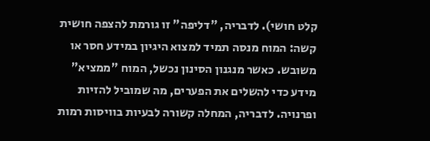קלט חושי). לדבריה, "דליפה" זו גורמת להצפה חושית קשה: המוח מנסה תמיד למצוא היגיון במידע חסר או משובש. כאשר מנגנון הסינון נכשל, המוח "ממציא" מידע כדי להשלים את הפערים, מה שמוביל להזיות ופרנויה. לדבריה, המחלה קשורה לבעיות בוויסות רמות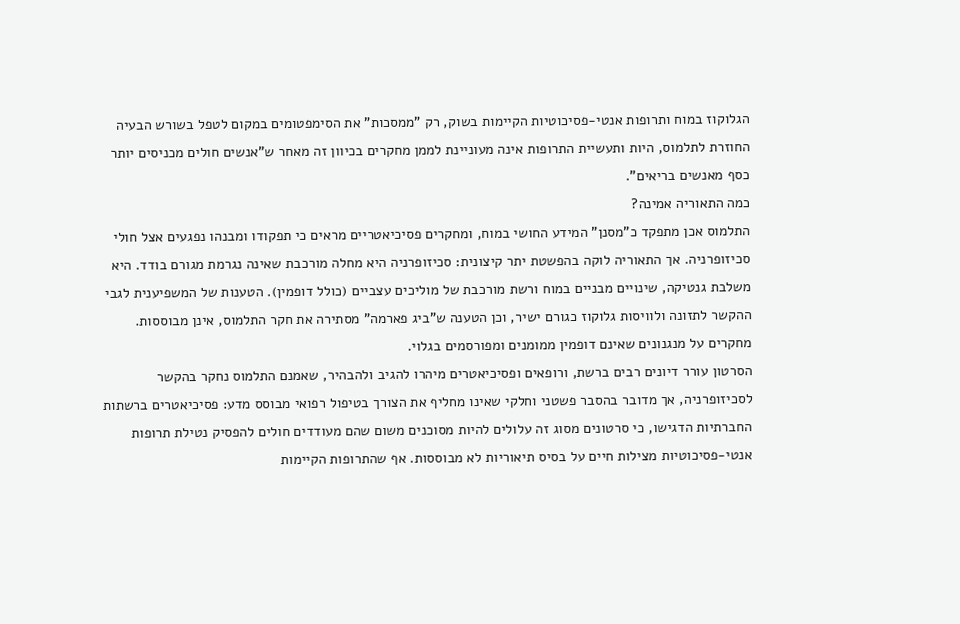הגלוקוז במוח ותרופות אנטי-פסיכוטיות הקיימות בשוק, רק "ממסכות" את הסימפטומים במקום לטפל בשורש הבעיה החוזרת לתלמוס, היות ותעשיית התרופות אינה מעוניינת לממן מחקרים בכיוון זה מאחר ש"אנשים חולים מכניסים יותר כסף מאנשים בריאים".
כמה התאוריה אמינה?
התלמוס אכן מתפקד כ"מסנן" המידע החושי במוח, ומחקרים פסיכיאטריים מראים כי תפקודו ומבנהו נפגעים אצל חולי סכיזופרניה. אך התאוריה לוקה בהפשטת יתר קיצונית: סכיזופרניה היא מחלה מורכבת שאינה נגרמת מגורם בודד. היא משלבת גנטיקה, שינויים מבניים במוח ורשת מורכבת של מוליכים עצביים (כולל דופמין). הטענות של המשפיענית לגבי ההקשר לתזונה ולוויסות גלוקוז כגורם ישיר, וכן הטענה ש"ביג פארמה" מסתירה את חקר התלמוס, אינן מבוססות. מחקרים על מנגנונים שאינם דופמין ממומנים ומפורסמים בגלוי.
הסרטון עורר דיונים רבים ברשת, ורופאים ופסיכיאטרים מיהרו להגיב ולהבהיר, שאמנם התלמוס נחקר בהקשר לסכיזופרניה, אך מדובר בהסבר פשטני וחלקי שאינו מחליף את הצורך בטיפול רפואי מבוסס מדע: פסיכיאטרים ברשתות החברתיות הדגישו, כי סרטונים מסוג זה עלולים להיות מסוכנים משום שהם מעודדים חולים להפסיק נטילת תרופות אנטי-פסיכוטיות מצילות חיים על בסיס תיאוריות לא מבוססות. אף שהתרופות הקיימות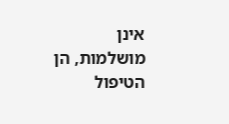אינן מושלמות, הן הטיפול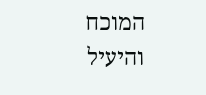המוכח והיעיל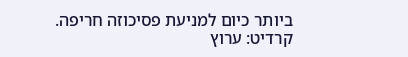ביותר כיום למניעת פסיכוזה חריפה.
קרדיט: ערוץ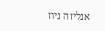אנליזה ניוז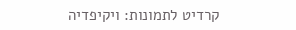קרדיט לתמונות: ויקיפדיה